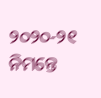୨୦୨୦-୨୧ ନିମନ୍ତେ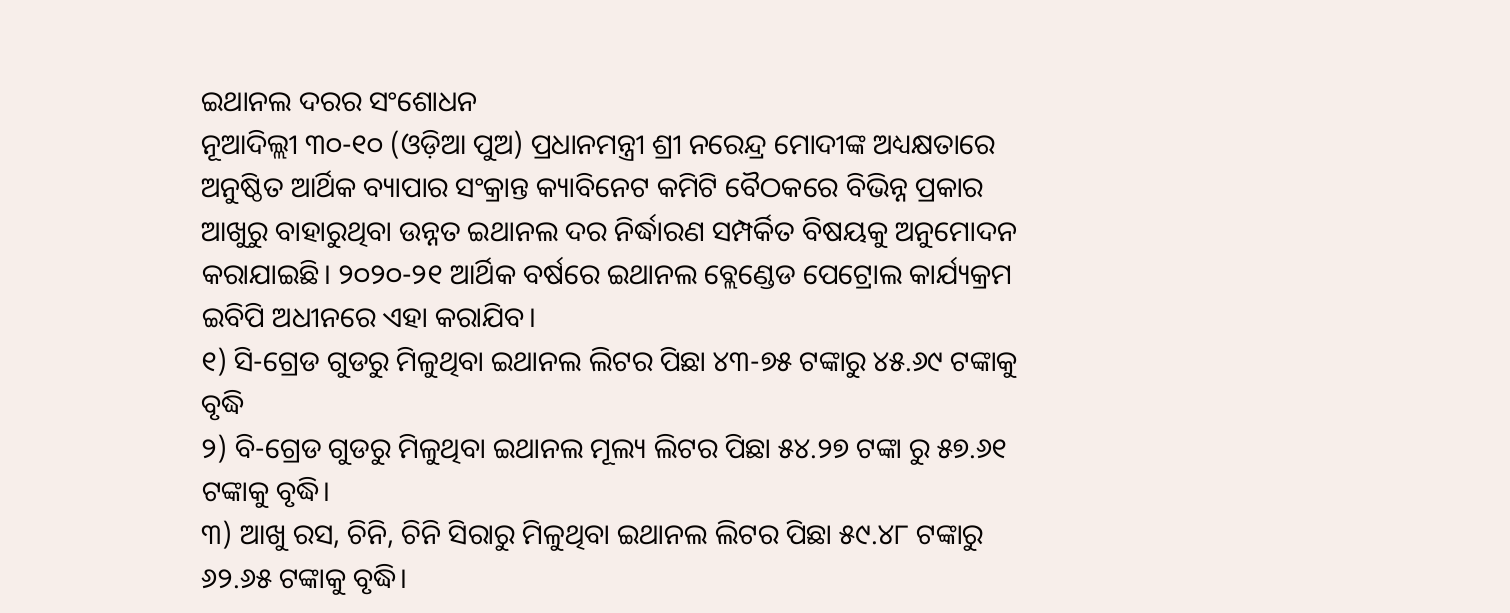ଇଥାନଲ ଦରର ସଂଶୋଧନ
ନୂଆଦିଲ୍ଲୀ ୩୦-୧୦ (ଓଡ଼ିଆ ପୁଅ) ପ୍ରଧାନମନ୍ତ୍ରୀ ଶ୍ରୀ ନରେନ୍ଦ୍ର ମୋଦୀଙ୍କ ଅଧ୍ୟକ୍ଷତାରେ ଅନୁଷ୍ଠିତ ଆର୍ଥିକ ବ୍ୟାପାର ସଂକ୍ରାନ୍ତ କ୍ୟାବିନେଟ କମିଟି ବୈଠକରେ ବିଭିନ୍ନ ପ୍ରକାର ଆଖୁରୁ ବାହାରୁଥିବା ଉନ୍ନତ ଇଥାନଲ ଦର ନିର୍ଦ୍ଧାରଣ ସମ୍ପର୍କିତ ବିଷୟକୁ ଅନୁମୋଦନ କରାଯାଇଛି। ୨୦୨୦-୨୧ ଆର୍ଥିକ ବର୍ଷରେ ଇଥାନଲ ବ୍ଲେଣ୍ଡେଡ ପେଟ୍ରୋଲ କାର୍ଯ୍ୟକ୍ରମ ଇବିପି ଅଧୀନରେ ଏହା କରାଯିବ।
୧) ସି-ଗ୍ରେଡ ଗୁଡରୁ ମିଳୁଥିବା ଇଥାନଲ ଲିଟର ପିଛା ୪୩-୭୫ ଟଙ୍କାରୁ ୪୫.୬୯ ଟଙ୍କାକୁ ବୃଦ୍ଧି
୨) ବି-ଗ୍ରେଡ ଗୁଡରୁ ମିଳୁଥିବା ଇଥାନଲ ମୂଲ୍ୟ ଲିଟର ପିଛା ୫୪.୨୭ ଟଙ୍କା ରୁ ୫୭.୬୧ ଟଙ୍କାକୁ ବୃଦ୍ଧି।
୩) ଆଖୁ ରସ, ଚିନି, ଚିନି ସିରାରୁ ମିଳୁଥିବା ଇଥାନଲ ଲିଟର ପିଛା ୫୯.୪୮ ଟଙ୍କାରୁ ୬୨.୬୫ ଟଙ୍କାକୁ ବୃଦ୍ଧି।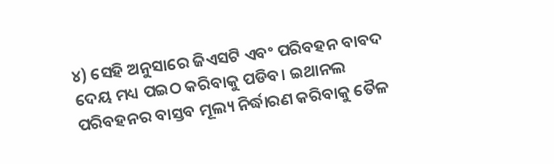୪) ସେହି ଅନୁସାରେ ଜିଏସଟି ଏବଂ ପରିବହନ ବାବଦ ଦେୟ ମଧ୍ୟ ପଇଠ କରିବାକୁ ପଡିବ। ଇଥାନଲ ପରିବହନର ବାସ୍ତବ ମୂଲ୍ୟ ନିର୍ଦ୍ଧାରଣ କରିବାକୁ ତୈଳ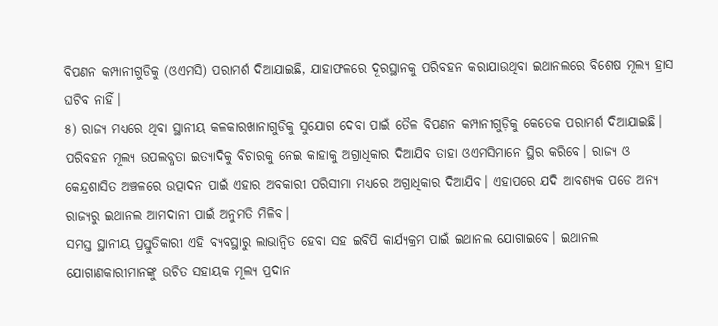ବିପଣନ କମ୍ପାନୀଗୁଡିକୁ (ଓଏମସି) ପରାମର୍ଶ ଦିଆଯାଇଛି, ଯାହାଫଳରେ ଦୂରସ୍ଥାନକୁ ପରିବହନ କରାଯାଉଥିବା ଇଥାନଲରେ ବିଶେଷ ମୂଲ୍ୟ ହ୍ରାସ ଘଟିବ ନାହିଁ।
୫) ରାଜ୍ୟ ମଧ୍ୟରେ ଥିବା ସ୍ଥାନୀୟ କଳକାରଖାନାଗୁଡିକୁ ସୁଯୋଗ ଦେବା ପାଇଁ ତୈଳ ବିପଣନ କମ୍ପାନୀଗୁଡ଼ିକୁ କେତେକ ପରାମର୍ଶ ଦିଆଯାଇଛି। ପରିବହନ ମୂଲ୍ୟ ଉପଲବ୍ଧତା ଇତ୍ୟାଦିକୁ ବିଚାରକୁ ନେଇ କାହାକୁ ଅଗ୍ରାଧିକାର ଦିଆଯିବ ତାହା ଓଏମସିମାନେ ସ୍ଥିର କରିବେ। ରାଜ୍ୟ ଓ କେନ୍ଦ୍ରଶାସିତ ଅଞ୍ଚଳରେ ଉତ୍ପାଦନ ପାଇଁ ଏହାର ଅବକାରୀ ପରିସୀମା ମଧ୍ୟରେ ଅଗ୍ରାଧିକାର ଦିଆଯିବ। ଏହାପରେ ଯଦି ଆବଶ୍ୟକ ପଡେ ଅନ୍ୟ ରାଜ୍ୟରୁ ଇଥାନଲ ଆମଦାନୀ ପାଇଁ ଅନୁମତି ମିଳିବ।
ସମସ୍ତ ସ୍ଥାନୀୟ ପ୍ରସ୍ତୁତିକାରୀ ଏହି ବ୍ୟବସ୍ଥାରୁ ଲାଭାନ୍ଵିତ ହେବା ସହ ଇବିପି କାର୍ଯ୍ୟକ୍ରମ ପାଇଁ ଇଥାନଲ ଯୋଗାଇବେ। ଇଥାନଲ ଯୋଗାଣକାରୀମାନଙ୍କୁ ଉଚିତ ସହାୟକ ମୂଲ୍ୟ ପ୍ରଦାନ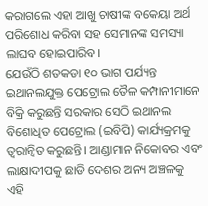କରାଗଲେ ଏହା ଆଖୁ ଚାଷୀଙ୍କ ବକେୟା ଅର୍ଥ ପରିଶୋଧ କରିବା ସହ ସେମାନଙ୍କ ସମସ୍ୟା ଲାଘବ ହୋଇପାରିବ।
ଯେଉଁଠି ଶତକଡା ୧୦ ଭାଗ ପର୍ଯ୍ୟନ୍ତ ଇଥାନଲଯୁକ୍ତ ପେଟ୍ରୋଲ ତୈଳ କମ୍ପାନୀମାନେ ବିକ୍ରି କରୁଛନ୍ତି ସରକାର ସେଠି ଇଥାନଲ ବିଶୋଧିତ ପେଟ୍ରୋଲ (ଇବିପି) କାର୍ଯ୍ୟକ୍ରମକୁ ତ୍ୱରାନ୍ୱିତ କରୁଛନ୍ତି। ଆଣ୍ଡାମାନ ନିକୋବର ଏବଂ ଲାକ୍ଷାଦୀପକୁ ଛାଡି ଦେଶର ଅନ୍ୟ ଅଞ୍ଚଳକୁ ଏହି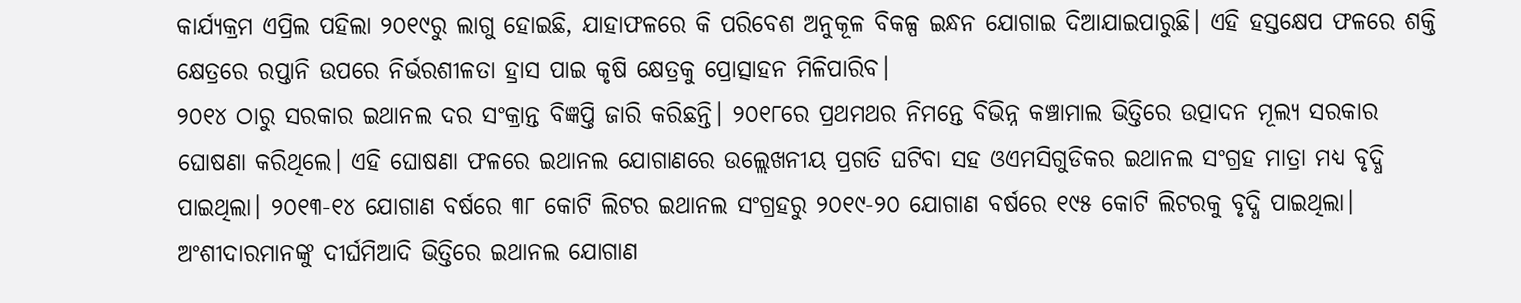କାର୍ଯ୍ୟକ୍ରମ ଏପ୍ରିଲ ପହିଲା ୨୦୧୯ରୁ ଲାଗୁ ହୋଇଛି, ଯାହାଫଳରେ କି ପରିବେଶ ଅନୁକୂଳ ବିକଳ୍ପ ଇନ୍ଧନ ଯୋଗାଇ ଦିଆଯାଇପାରୁଛି। ଏହି ହସ୍ତକ୍ଷେପ ଫଳରେ ଶକ୍ତି କ୍ଷେତ୍ରରେ ରପ୍ତାନି ଉପରେ ନିର୍ଭରଶୀଳତା ହ୍ରାସ ପାଇ କୃଷି କ୍ଷେତ୍ରକୁ ପ୍ରୋତ୍ସାହନ ମିଳିପାରିବ।
୨୦୧୪ ଠାରୁ ସରକାର ଇଥାନଲ ଦର ସଂକ୍ରାନ୍ତ ବିଜ୍ଞପ୍ତି ଜାରି କରିଛନ୍ତି। ୨୦୧୮ରେ ପ୍ରଥମଥର ନିମନ୍ତେ ବିଭିନ୍ନ କଞ୍ଚାମାଲ ଭିତ୍ତିରେ ଉତ୍ପାଦନ ମୂଲ୍ୟ ସରକାର ଘୋଷଣା କରିଥିଲେ। ଏହି ଘୋଷଣା ଫଳରେ ଇଥାନଲ ଯୋଗାଣରେ ଉଲ୍ଲେଖନୀୟ ପ୍ରଗତି ଘଟିବା ସହ ଓଏମସିଗୁଡିକର ଇଥାନଲ ସଂଗ୍ରହ ମାତ୍ରା ମଧ୍ୟ ବୃଦ୍ଧି ପାଇଥିଲା। ୨୦୧୩-୧୪ ଯୋଗାଣ ବର୍ଷରେ ୩୮ କୋଟି ଲିଟର ଇଥାନଲ ସଂଗ୍ରହରୁ ୨୦୧୯-୨୦ ଯୋଗାଣ ବର୍ଷରେ ୧୯୫ କୋଟି ଲିଟରକୁ ବୃଦ୍ଧି ପାଇଥିଲା।
ଅଂଶୀଦାରମାନଙ୍କୁ ଦୀର୍ଘମିଆଦି ଭିତ୍ତିରେ ଇଥାନଲ ଯୋଗାଣ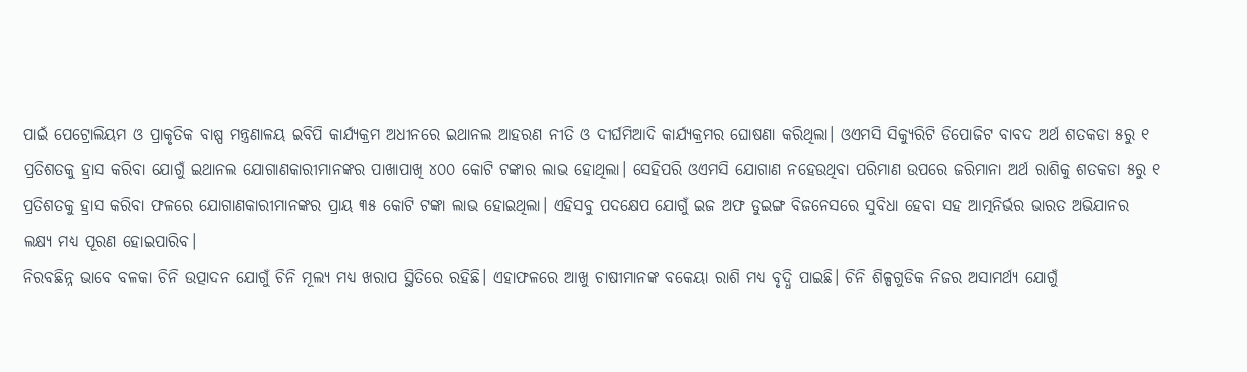ପାଇଁ ପେଟ୍ରୋଲିୟମ ଓ ପ୍ରାକୃତିକ ବାଷ୍ପ ମନ୍ତ୍ରଣାଳୟ ଇବିପି କାର୍ଯ୍ୟକ୍ରମ ଅଧୀନରେ ଇଥାନଲ ଆହରଣ ନୀତି ଓ ଦୀର୍ଘମିଆଦି କାର୍ଯ୍ୟକ୍ରମର ଘୋଷଣା କରିଥିଲା। ଓଏମସି ସିକ୍ୟୁରିଟି ଡିପୋଜିଟ ବାବଦ ଅର୍ଥ ଶତକଡା ୫ରୁ ୧ ପ୍ରତିଶତକୁ ହ୍ରାସ କରିବା ଯୋଗୁଁ ଇଥାନଲ ଯୋଗାଣକାରୀମାନଙ୍କର ପାଖାପାଖି ୪୦୦ କୋଟି ଟଙ୍କାର ଲାଭ ହୋଥିଲା। ସେହିପରି ଓଏମସି ଯୋଗାଣ ନହେଉଥିବା ପରିମାଣ ଉପରେ ଜରିମାନା ଅର୍ଥ ରାଶିକୁ ଶତକଡା ୫ରୁ ୧ ପ୍ରତିଶତକୁ ହ୍ରାସ କରିବା ଫଳରେ ଯୋଗାଣକାରୀମାନଙ୍କର ପ୍ରାୟ ୩୫ କୋଟି ଟଙ୍କା ଲାଭ ହୋଇଥିଲା। ଏହିସବୁ ପଦକ୍ଷେପ ଯୋଗୁଁ ଇଜ ଅଫ ଡୁଇଙ୍ଗ ବିଜନେସରେ ସୁବିଧା ହେବା ସହ ଆତ୍ମନିର୍ଭର ଭାରତ ଅଭିଯାନର ଲକ୍ଷ୍ୟ ମଧ୍ୟ ପୂରଣ ହୋଇପାରିବ।
ନିରବଛିନ୍ନ ଭାବେ ବଳକା ଚିନି ଉତ୍ପାଦନ ଯୋଗୁଁ ଚିନି ମୂଲ୍ୟ ମଧ୍ୟ ଖରାପ ସ୍ଥିତିରେ ରହିଛି। ଏହାଫଳରେ ଆଖୁ ଚାଷୀମାନଙ୍କ ବକେୟା ରାଶି ମଧ୍ୟ ବୃଦ୍ଧି ପାଇଛି। ଚିନି ଶିଳ୍ପଗୁଡିକ ନିଜର ଅସାମର୍ଥ୍ୟ ଯୋଗୁଁ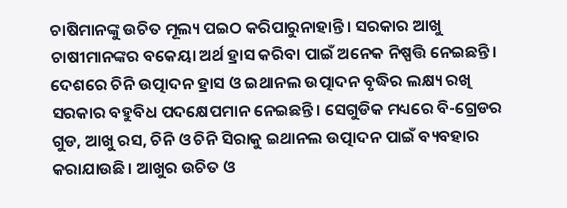ଚାଷିମାନଙ୍କୁ ଉଚିତ ମୂଲ୍ୟ ପଇଠ କରିପାରୁନାହାନ୍ତି। ସରକାର ଆଖୁ ଚାଷୀମାନଙ୍କର ବକେୟା ଅର୍ଥ ହ୍ରାସ କରିବା ପାଇଁ ଅନେକ ନିଷ୍ପତ୍ତି ନେଇଛନ୍ତି। ଦେଶରେ ଚିନି ଉତ୍ପାଦନ ହ୍ରାସ ଓ ଇଥାନଲ ଉତ୍ପାଦନ ବୃଦ୍ଧିର ଲକ୍ଷ୍ୟ ରଖି ସରକାର ବହୁବିଧ ପଦକ୍ଷେପମାନ ନେଇଛନ୍ତି। ସେଗୁଡିକ ମଧ୍ୟରେ ବି-ଗ୍ରେଡର ଗୁଡ, ଆଖୁ ରସ, ଚିନି ଓ ଚିନି ସିରାକୁ ଇଥାନଲ ଉତ୍ପାଦନ ପାଇଁ ବ୍ୟବହାର କରାଯାଉଛି। ଆଖୁର ଉଚିତ ଓ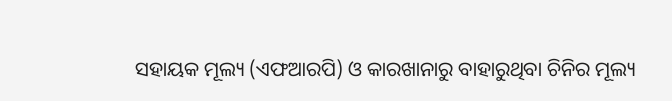ସହାୟକ ମୂଲ୍ୟ (ଏଫଆରପି) ଓ କାରଖାନାରୁ ବାହାରୁଥିବା ଚିନିର ମୂଲ୍ୟ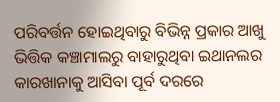ପରିବର୍ତ୍ତନ ହୋଇଥିବାରୁ ବିଭିନ୍ନ ପ୍ରକାର ଆଖୁ ଭିତ୍ତିକ କଞ୍ଚାମାଲରୁ ବାହାରୁଥିବା ଇଥାନଲର କାରଖାନାକୁ ଆସିବା ପୂର୍ବ ଦରରେ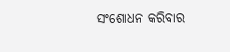ସଂଶୋଧନ କରିବାର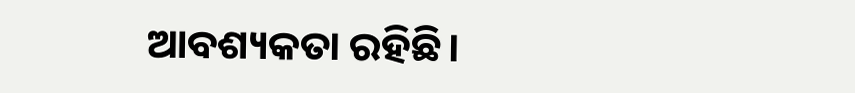ଆବଶ୍ୟକତା ରହିଛି।